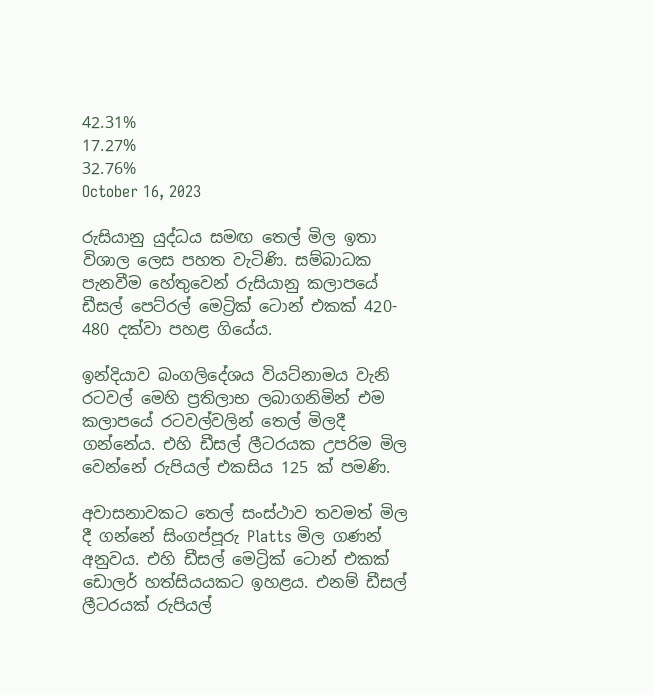42.31%
17.27%
32.76%
October 16, 2023

රුසියානු යුද්ධය සමඟ තෙල් මිල ඉතා විශාල ලෙස පහත වැටිණි. සම්බාධක පැනවීම හේතුවෙන් රුසියානු කලාපයේ ඩීසල් පෙට්රල් මෙට්‍රික් ටොන් එකක් 420- 480 දක්වා පහළ ගියේය.

ඉන්දියාව බංගලිදේශය වියට්නාමය වැනි රටවල් මෙහි ප්‍රතිලාභ ලබාගනිමින් එම කලාපයේ රටවල්වලින් තෙල් මිලදී ගන්නේය. එහි ඩීසල් ලීටරයක උපරිම මිල වෙන්නේ රුපියල් එකසිය 125 ක් පමණි.

අවාසනාවකට තෙල් සංස්ථාව තවමත් මිල දී ගන්නේ සිංගප්පූරු Platts මිල ගණන් අනුවය. එහි ඩීසල් මෙට්‍රික් ටොන් එකක් ඩොලර් හත්සියයකට ඉහළය. එනම් ඩීසල් ලීටරයක් රුපියල්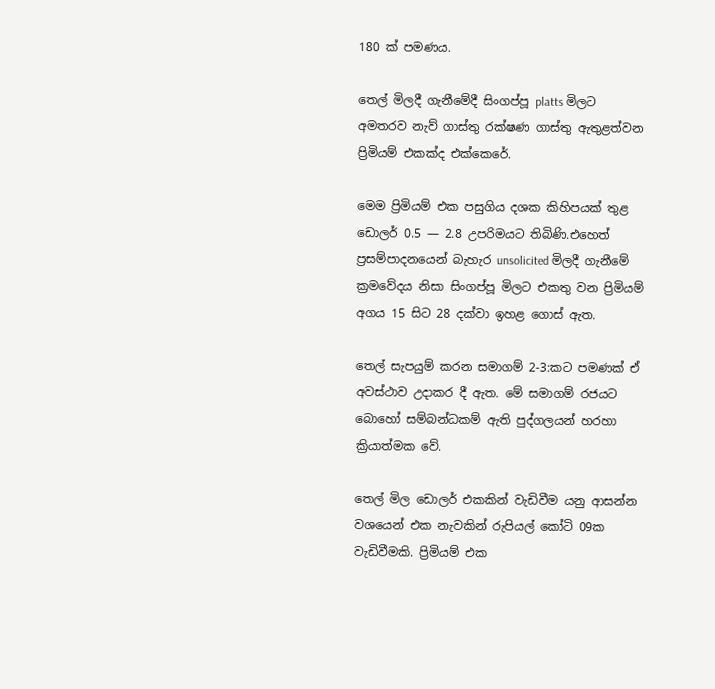180 ක් පමණය.

තෙල් මිලදී ගැනීමේදී සිංගප්පූ platts මිලට අමතරව නැව් ගාස්තු රක්ෂණ ගාස්තු ඇතුළත්වන ප්‍රිමියම් එකක්ද එක්කෙරේ.

මෙම ප්‍රිමියම් එක පසුගිය දශක කිහිපයක් තුළ ඩොලර් 0.5 — 2.8 උපරිමයට තිබිණි.එහෙත් ප්‍රසම්පාදනයෙන් බැහැර unsolicited මිලදී ගැනීමේ ක්‍රමවේදය නිසා සිංගප්පූ මිලට එකතු වන ප්‍රිමියම් අගය 15 සිට 28 දක්වා ඉහළ ගොස් ඇත.

තෙල් සැපයුම් කරන සමාගම් 2-3:කට පමණක් ඒ අවස්ථාව උදාකර දී ඇත. මේ සමාගම් රජයට බොහෝ සම්බන්ධකම් ඇති පුද්ගලයන් හරහා ක්‍රියාත්මක වේ.

තෙල් මිල ඩොලර් එකකින් වැඩිවීම යනු ආසන්න වශයෙන් එක නැවකින් රුපියල් කෝටි 09ක වැඩිවීමකි. ප්‍රිමියම් එක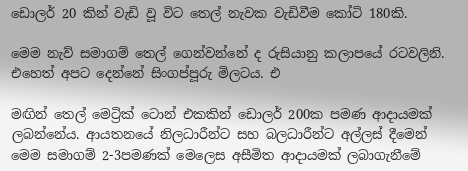ඩොලර් 20 කින් වැඩි වූ විට තෙල් නැවක වැඩිවීම කෝටි 180කි.

මෙම නැව් සමාගම් තෙල් ගෙන්වන්නේ ද රුසියානු කලාපයේ රටවලිනි. එහෙත් අපට දෙන්නේ සිංගප්පූරු මිලටය. එ

මඟින් තෙල් මෙට්‍රික් ටොන් එකකින් ඩොලර් 200ක පමණ ආදායමක් ලබන්නේය. ආයතනයේ නිලධාරීන්ට සහ බලධාරීන්ට අල්ලස් දීමෙන් මෙම සමාගම් 2-3පමණක් මෙලෙස අසීමිත ආදායමක් ලබාගැනීමේ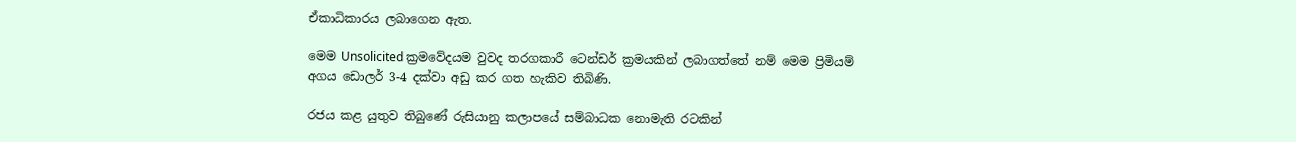ඒකාධිකාරය ලබාගෙන ඇත.

මෙම Unsolicited ක්‍රමවේදයම වුවද තරගකාරී ටෙන්ඩර් ක්‍රමයකින් ලබාගත්තේ නම් මෙම ප්‍රිමියම් අගය ඩොලර් 3-4 දක්වා අඩු කර ගත හැකිව තිබිණි.

රජය කළ යුතුව තිබුණේ රුසියානු කලාපයේ සම්බාධක නොමැති රටකින්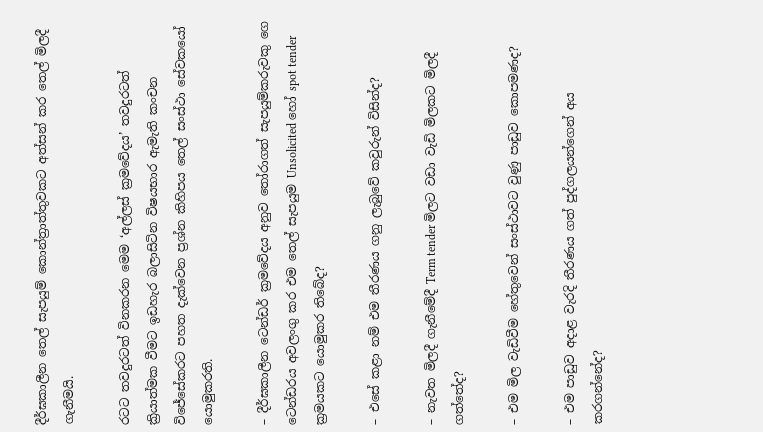දීර්ඝකාලීන තෙල් සැපයුම් කොන්ත්‍රාත්තුවකට අත්සන් කර තෙල් මිලදී ගැනීමයි.

රටට තවදුරටත් විනකරන මෙම ‘අල්ලස් ක්‍රමවේදය’ තවදුරටත් ක්‍රියාත්මක වීමට ඉඩහැර බලාසිටින විෂයභාර ඇමැති කංචන විජේසේකරට පහත දැක්වෙන ප්‍රශ්න කිහිපය තෙල් සංස්ථා සේවකයෝ යොමුකරති.

– දීර්ඝකාලීන ටෙන්ඩර් ක්‍රමවේදය අනුව තෝරාගත් සැපයුම්කරුවකු ගෙ ටෙන්ඩරය අවලංගු කර එම තෙල් සැපයුම Unsolicited හෝ spot tender ක්‍රමයකට යොමුකර තිබේද?

– එසේ කළා නම් එම තීරණය ගනු ලැබුවේ කවුරුන් විසින්ද?

– නැවත මිලදී ගැනීමේදී Term tender මිලට වඩා වැඩි මිලකට මිලදී ගත්තේද?

– එම මිල වැඩිවීම හේතුවෙන් සංස්ථාවට වුණු පාඩුව කොපමණද?

– එම පාඩුව අදාළ වැරදි තීරණය ගත් පුද්ගලයන්ගෙන් අය කරගන්නේද?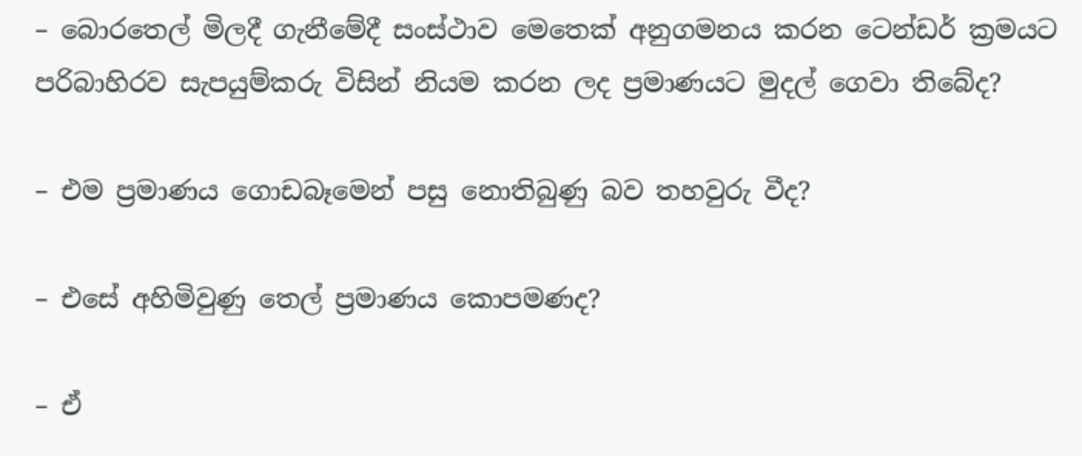– බොරතෙල් මිලදී ගැනීමේදී සංස්ථාව මෙතෙක් අනුගමනය කරන ටෙන්ඩර් ක්‍රමයට පරිබාහිරව සැපයුම්කරු විසින් නියම කරන ලද ප්‍රමාණයට මුදල් ගෙවා තිබේද?

– එම ප්‍රමාණය ගොඩබෑමෙන් පසු නොතිබුණු බව තහවුරු වීද?

– එසේ අහිමිවුණු තෙල් ප්‍රමාණය කොපමණද?

– ඒ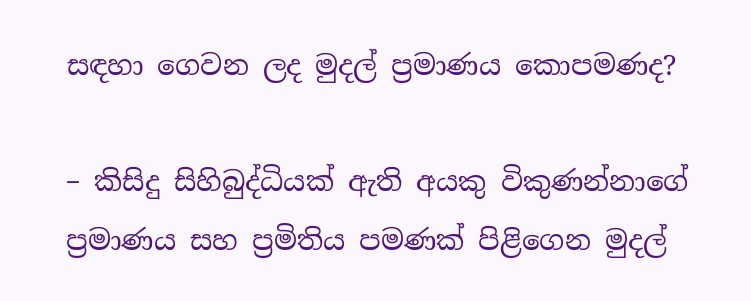සඳහා ගෙවන ලද මුදල් ප්‍රමාණය කොපමණද?

– කිසිදු සිහිබුද්ධියක් ඇති අයකු විකුණන්නාගේ ප්‍රමාණය සහ ප්‍රමිතිය පමණක් පිළිගෙන මුදල්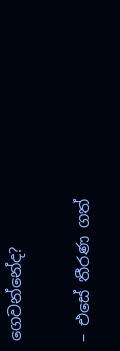ගෙවන්නේද?

– එසේ තීරණ ගත්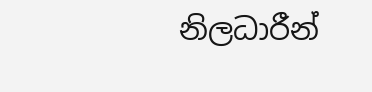නිලධාරීන්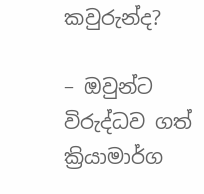කවුරුන්ද?

– ඔවුන්ට විරුද්ධව ගත් ක්‍රියාමාර්ග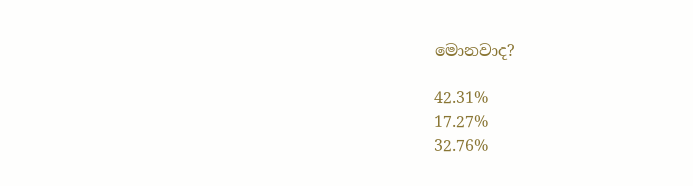මොනවාද?

42.31%
17.27%
32.76%